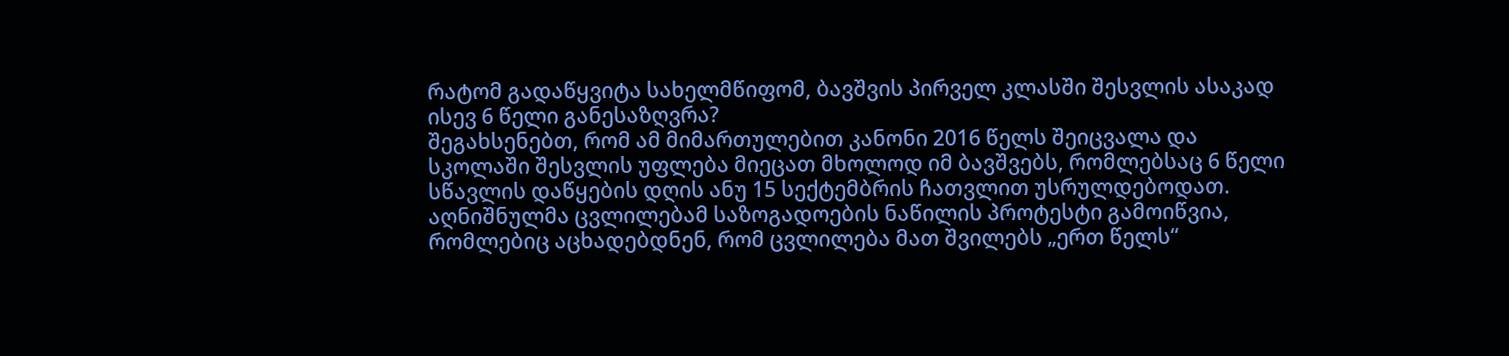რატომ გადაწყვიტა სახელმწიფომ, ბავშვის პირველ კლასში შესვლის ასაკად ისევ 6 წელი განესაზღვრა?
შეგახსენებთ, რომ ამ მიმართულებით კანონი 2016 წელს შეიცვალა და სკოლაში შესვლის უფლება მიეცათ მხოლოდ იმ ბავშვებს, რომლებსაც 6 წელი სწავლის დაწყების დღის ანუ 15 სექტემბრის ჩათვლით უსრულდებოდათ. აღნიშნულმა ცვლილებამ საზოგადოების ნაწილის პროტესტი გამოიწვია, რომლებიც აცხადებდნენ, რომ ცვლილება მათ შვილებს „ერთ წელს“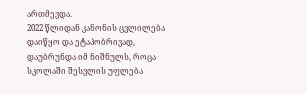ართმევდა.
2022 წლიდან კანონის ცვლილება დაიწყო და ეტაპობრივად, დაუბრუნდა იმ ნიშნულს, როცა სკოლაში შესვლის უფლება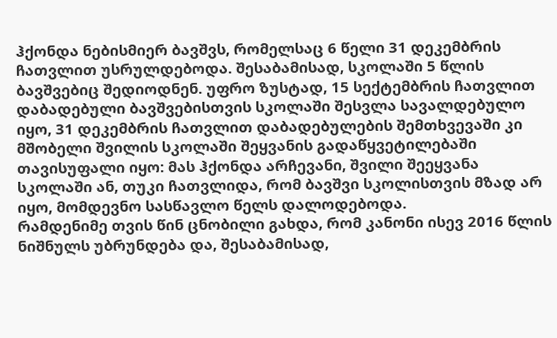ჰქონდა ნებისმიერ ბავშვს, რომელსაც 6 წელი 31 დეკემბრის ჩათვლით უსრულდებოდა. შესაბამისად, სკოლაში 5 წლის ბავშვებიც შედიოდნენ. უფრო ზუსტად, 15 სექტემბრის ჩათვლით დაბადებული ბავშვებისთვის სკოლაში შესვლა სავალდებულო იყო, 31 დეკემბრის ჩათვლით დაბადებულების შემთხვევაში კი მშობელი შვილის სკოლაში შეყვანის გადაწყვეტილებაში თავისუფალი იყო: მას ჰქონდა არჩევანი, შვილი შეეყვანა სკოლაში ან, თუკი ჩათვლიდა, რომ ბავშვი სკოლისთვის მზად არ იყო, მომდევნო სასწავლო წელს დალოდებოდა.
რამდენიმე თვის წინ ცნობილი გახდა, რომ კანონი ისევ 2016 წლის ნიშნულს უბრუნდება და, შესაბამისად,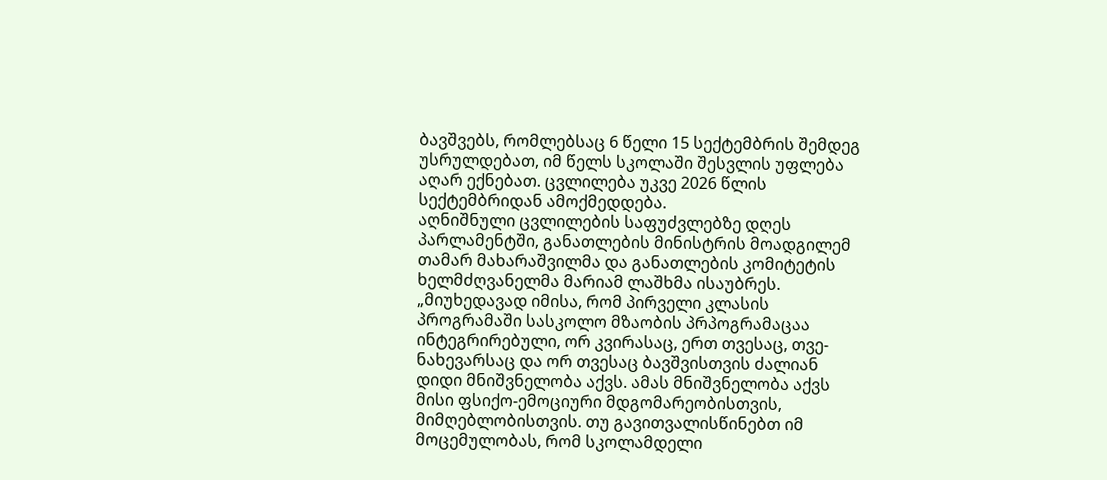ბავშვებს, რომლებსაც 6 წელი 15 სექტემბრის შემდეგ უსრულდებათ, იმ წელს სკოლაში შესვლის უფლება აღარ ექნებათ. ცვლილება უკვე 2026 წლის სექტემბრიდან ამოქმედდება.
აღნიშნული ცვლილების საფუძვლებზე დღეს პარლამენტში, განათლების მინისტრის მოადგილემ თამარ მახარაშვილმა და განათლების კომიტეტის ხელმძღვანელმა მარიამ ლაშხმა ისაუბრეს.
„მიუხედავად იმისა, რომ პირველი კლასის პროგრამაში სასკოლო მზაობის პრპოგრამაცაა ინტეგრირებული, ორ კვირასაც, ერთ თვესაც, თვე-ნახევარსაც და ორ თვესაც ბავშვისთვის ძალიან დიდი მნიშვნელობა აქვს. ამას მნიშვნელობა აქვს მისი ფსიქო-ემოციური მდგომარეობისთვის, მიმღებლობისთვის. თუ გავითვალისწინებთ იმ მოცემულობას, რომ სკოლამდელი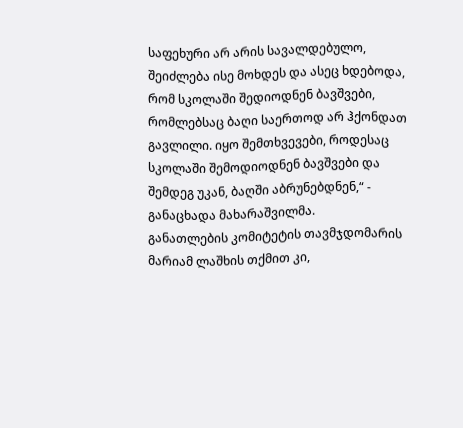საფეხური არ არის სავალდებულო, შეიძლება ისე მოხდეს და ასეც ხდებოდა, რომ სკოლაში შედიოდნენ ბავშვები, რომლებსაც ბაღი საერთოდ არ ჰქონდათ გავლილი. იყო შემთხვევები, როდესაც სკოლაში შემოდიოდნენ ბავშვები და შემდეგ უკან, ბაღში აბრუნებდნენ,“ - განაცხადა მახარაშვილმა.
განათლების კომიტეტის თავმჯდომარის მარიამ ლაშხის თქმით კი,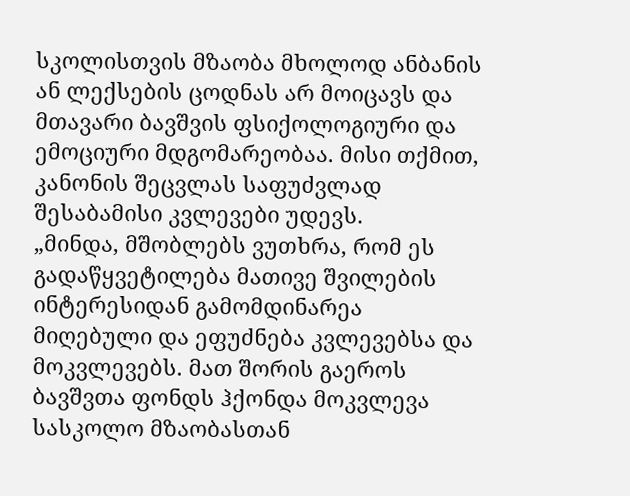სკოლისთვის მზაობა მხოლოდ ანბანის ან ლექსების ცოდნას არ მოიცავს და მთავარი ბავშვის ფსიქოლოგიური და ემოციური მდგომარეობაა. მისი თქმით, კანონის შეცვლას საფუძვლად შესაბამისი კვლევები უდევს.
„მინდა, მშობლებს ვუთხრა, რომ ეს გადაწყვეტილება მათივე შვილების ინტერესიდან გამომდინარეა მიღებული და ეფუძნება კვლევებსა და მოკვლევებს. მათ შორის გაეროს ბავშვთა ფონდს ჰქონდა მოკვლევა სასკოლო მზაობასთან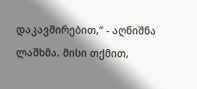დაკავშირებით,“ - აღნიშნა ლაშხმა. მისი თქმით,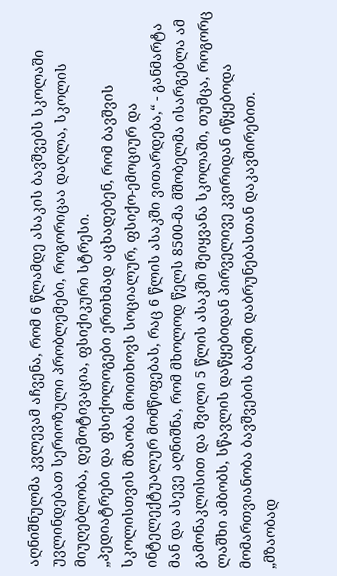აღნიშნულმა კვლევამ აჩვენა, რომ 6 წლამდე ასაკის ბავშვებს სკოლაში უვლინდებათ სერიოზული პრობლემები, როგორიცაა დაღლა, სკოლის მიუღებლობა, დემოტივაცია, ფსიქიკური სტრესი.
„პედიატრები და ფსიქოლოგები ერთხმად აცხადებენ, რომ ბავშვის სკოლისთვის მზაობა მოითხოვს სოციალურ, ფსიქო-ემოციურ და ინტელექტუალურ მომწიფებას, რაც 6 წლის ასაკში ვითარდება,“ - განმარტა მან და ასევე აღნიშნა, რომ მხოლოდ წელს 8500-მა მშობელმა ისარგებლა ამ გამონაკლისით და შვილი 5 წლის ასაკში შეიყვანა სკოლაში, თუმცა, როგორც ლაშხი ამბობს, სწავლის დაწყებიდან პირველივე კვირიდან იწყებოდა მომართვიანობა ბავშვების ბაღში დაბრუნებასთან დაკავშირებით.
„მზაობად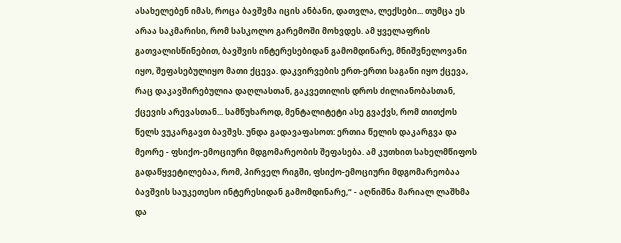ასახელებენ იმას, როცა ბავშვმა იცის ანბანი, დათვლა, ლექსები... თუმცა ეს არაა საკმარისი, რომ სასკოლო გარემოში მოხვდეს. ამ ყველაფრის გათვალისწინებით, ბავშვის ინტერესებიდან გამომდინარე, მნიშვნელოვანი იყო, შეფასებულიყო მათი ქცევა. დაკვირვების ერთ-ერთი საგანი იყო ქცევა, რაც დაკავშირებულია დაღლასთან, გაკვეთილის დროს ძილიანობასთან, ქცევის არევასთან... სამწუხაროდ, მენტალიტეტი ასე გვაქვს, რომ თითქოს წელს ვუკარგავთ ბავშვს. უნდა გადავაფასოთ: ერთია წელის დაკარგვა და მეორე - ფსიქო-ემოციური მდგომარეობის შეფასება. ამ კუთხით სახელმწიფოს გადაწყვეტილებაა, რომ, პირველ რიგში, ფსიქო-ემოციური მდგომარეობაა ბავშვის საუკეთესო ინტერესიდან გამომდინარე,“ - აღნიშნა მარიალ ლაშხმა და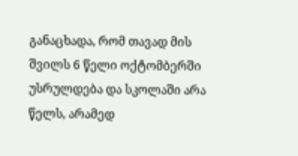განაცხადა, რომ თავად მის შვილს 6 წელი ოქტომბერში უსრულდება და სკოლაში არა წელს, არამედ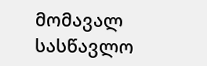მომავალ სასწავლო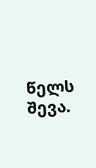წელს შევა.